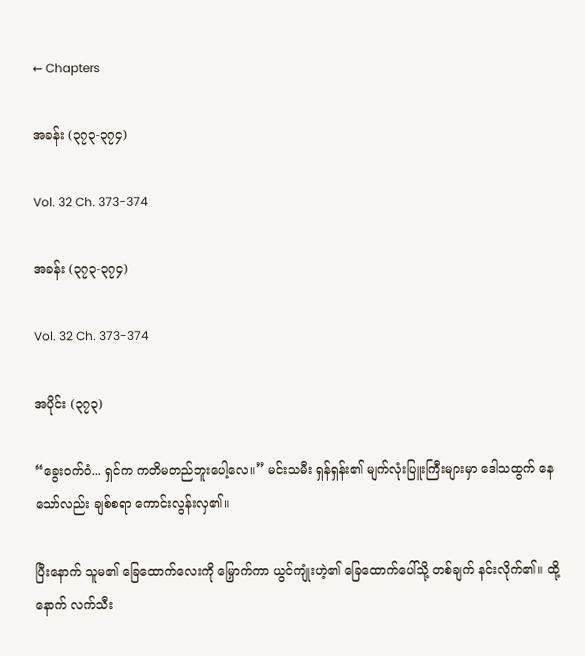← Chapters

အခန်း (၃၇၃-၃၇၄)

Vol. 32 Ch. 373-374

အခန်း (၃၇၃-၃၇၄)

Vol. 32 Ch. 373-374

အပိုင်း (၃၇၃)

“ခွေးဝက်ဝံ... ရှင်က ကတိမတည်ဘူးပေါ့လေ။” မင်းသမီး ရှန်ရှန်း၏ မျက်လုံးပြူးကြီးများမှာ ဒေါသထွက် နေသော်လည်း ချစ်စရာ ကောင်းလွန်းလှ၏။

ပြီးနောက် သူမ၏ ခြေထောက်လေးကို မြှောက်ကာ ယွင်ကျုံးဟဲ့၏ ခြေထောက်ပေါ်သို့ တစ်ချက် နင်းလိုက်၏။ ထို့နောက် လက်သီး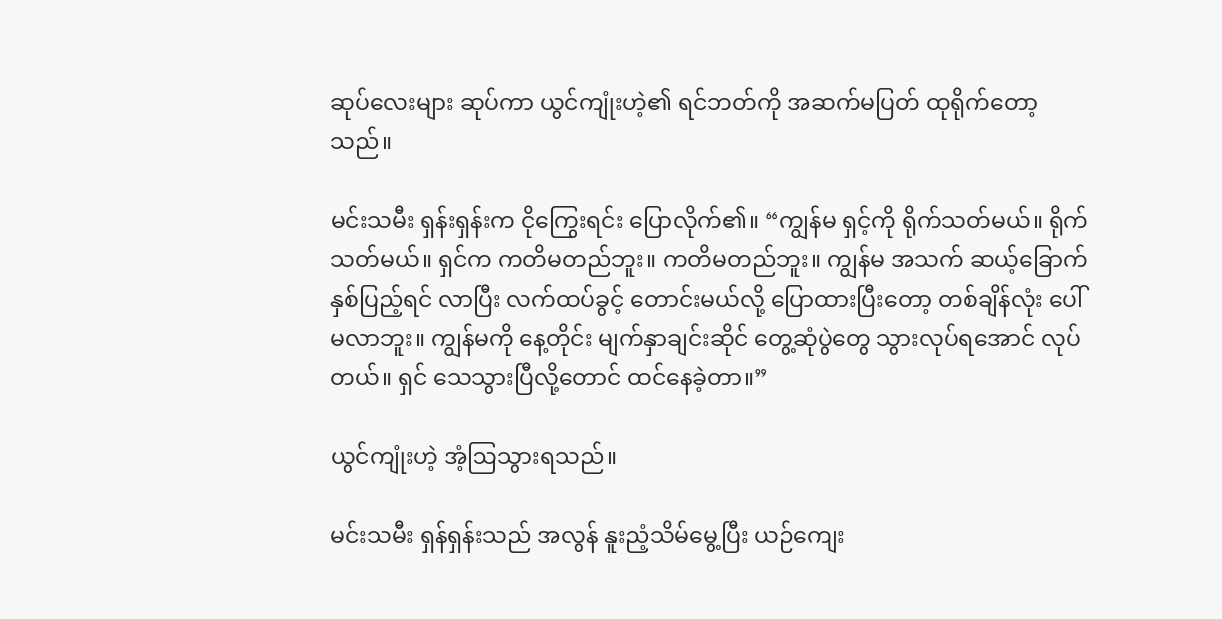ဆုပ်လေးများ ဆုပ်ကာ ယွင်ကျုံးဟဲ့၏ ရင်ဘတ်ကို အဆက်မပြတ် ထုရိုက်တော့သည်။

မင်းသမီး ရှန်းရှန်းက ငိုကြွေးရင်း ပြောလိုက်၏။ “ကျွန်မ ရှင့်ကို ရိုက်သတ်မယ်။ ရိုက်သတ်မယ်။ ရှင်က ကတိမတည်ဘူး။ ကတိမတည်ဘူး။ ကျွန်မ အသက် ဆယ့်ခြောက်နှစ်ပြည့်ရင် လာပြီး လက်ထပ်ခွင့် တောင်းမယ်လို့ ပြောထားပြီးတော့ တစ်ချိန်လုံး ပေါ်မလာဘူး။ ကျွန်မကို နေ့တိုင်း မျက်နှာချင်းဆိုင် တွေ့ဆုံပွဲတွေ သွားလုပ်ရအောင် လုပ်တယ်။ ရှင် သေသွားပြီလို့တောင် ထင်နေခဲ့တာ။”

ယွင်ကျုံးဟဲ့ အံ့ဩသွားရသည်။

မင်းသမီး ရှန်ရှန်းသည် အလွန် နူးညံ့သိမ်မွေ့ပြီး ယဉ်ကျေး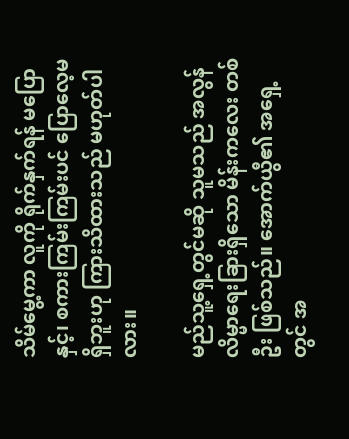သိမ်မွေ့ကာ လူကို ရိုက်နှက်ရန် မပြောနှင့်၊ စကားကြမ်းကြမ်းပင် ပြောလေ့မရှိဘူးဟု ကြားသိထားသည် မဟုတ်ပါလား။

မည်သူ့ရှေ့တွင်မဆို သူမသည် အလွန် လိမ္မာရေးခြားရှိသော မိန်းကလေး တစ်ဦး ဖြစ်သည်။ အောက်ယွီ၏ အရှေ့တွင် အ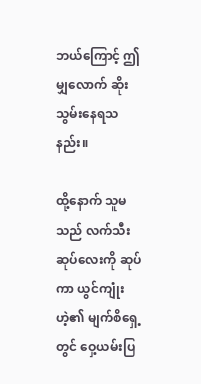ဘယ်ကြောင့် ဤမျှလောက် ဆိုးသွမ်းနေရသနည်း။

ထို့နောက် သူမသည် လက်သီးဆုပ်လေးကို ဆုပ်ကာ ယွင်ကျုံးဟဲ့၏ မျက်စိရှေ့တွင် ဝှေ့ယမ်းပြ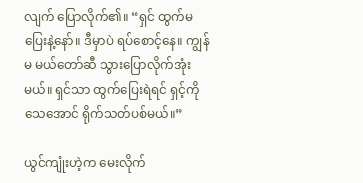လျက် ပြောလိုက်၏။ “ရှင် ထွက်မပြေးနဲ့နော်။ ဒီမှာပဲ ရပ်စောင့်နေ။ ကျွန်မ မယ်တော်ဆီ သွားပြောလိုက်အုံးမယ်။ ရှင်သာ ထွက်ပြေးရဲရင် ရှင့်ကို သေအောင် ရိုက်သတ်ပစ်မယ်။”

ယွင်ကျုံးဟဲ့က မေးလိုက်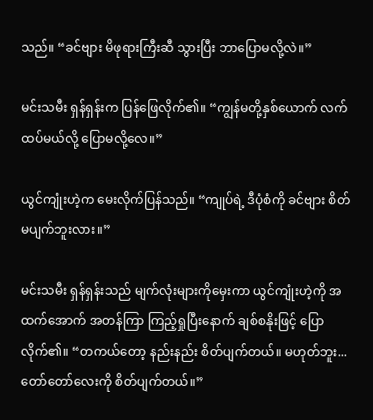သည်။ “ခင်ဗျား မိဖုရားကြီးဆီ သွားပြီး ဘာပြောမလို့လဲ။”

မင်းသမီး ရှန်ရှန်းက ပြန်ဖြေလိုက်၏။ “ကျွန်မတို့နှစ်ယောက် လက်ထပ်မယ်လို့ ပြောမလို့လေ။”

ယွင်ကျုံးဟဲ့က မေးလိုက်ပြန်သည်။ “ကျုပ်ရဲ့ ဒီပုံစံကို ခင်ဗျား စိတ်မပျက်ဘူးလား။”

မင်းသမီး ရှန်ရှန်းသည် မျက်လုံးများကိုမှေးကာ ယွင်ကျုံးဟဲ့ကို အထက်အောက် အတန်ကြာ ကြည့်ရှုပြီးနောက် ချစ်စနိုးဖြင့် ပြောလိုက်၏။ “တကယ်တော့ နည်းနည်း စိတ်ပျက်တယ်။ မဟုတ်ဘူး... တော်တော်လေးကို စိတ်ပျက်တယ်။”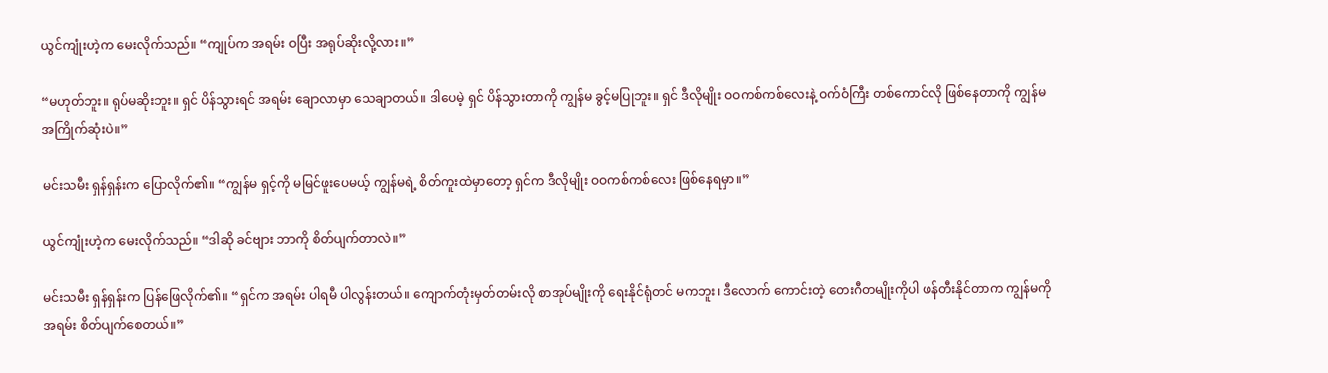ယွင်ကျုံးဟဲ့က မေးလိုက်သည်။ “ကျုပ်က အရမ်း ဝပြီး အရုပ်ဆိုးလို့လား။”

“မဟုတ်ဘူး။ ရုပ်မဆိုးဘူး။ ရှင် ပိန်သွားရင် အရမ်း ချောလာမှာ သေချာတယ်။ ဒါပေမဲ့ ရှင် ပိန်သွားတာကို ကျွန်မ ခွင့်မပြုဘူး။ ရှင် ဒီလိုမျိုး ဝဝကစ်ကစ်လေးနဲ့ ဝက်ဝံကြီး တစ်ကောင်လို ဖြစ်နေတာကို ကျွန်မ အကြိုက်ဆုံးပဲ။”

မင်းသမီး ရှန်ရှန်းက ပြောလိုက်၏။ “ကျွန်မ ရှင့်ကို မမြင်ဖူးပေမယ့် ကျွန်မရဲ့ စိတ်ကူးထဲမှာတော့ ရှင်က ဒီလိုမျိုး ဝဝကစ်ကစ်လေး ဖြစ်နေရမှာ။”

ယွင်ကျုံးဟဲ့က မေးလိုက်သည်။ “ဒါဆို ခင်ဗျား ဘာကို စိတ်ပျက်တာလဲ။”

မင်းသမီး ရှန်ရှန်းက ပြန်ဖြေလိုက်၏။ “ရှင်က အရမ်း ပါရမီ ပါလွန်းတယ်။ ကျောက်တုံးမှတ်တမ်းလို စာအုပ်မျိုးကို ရေးနိုင်ရုံတင် မကဘူး၊ ဒီလောက် ကောင်းတဲ့ တေးဂီတမျိုးကိုပါ ဖန်တီးနိုင်တာက ကျွန်မကို အရမ်း စိတ်ပျက်စေတယ်။”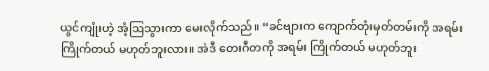ယွင်ကျုံးဟဲ့ အံ့ဩသွားကာ မေးလိုက်သည်။ “ခင်ဗျားက ကျောက်တုံးမှတ်တမ်းကို အရမ်း ကြိုက်တယ် မဟုတ်ဘူးလား။ အဲဒီ တေးဂီတကို အရမ်း ကြိုက်တယ် မဟုတ်ဘူး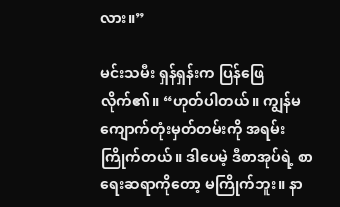လား။”

မင်းသမီး ရှန်ရှန်းက ပြန်ဖြေလိုက်၏။ “ဟုတ်ပါတယ်။ ကျွန်မ ကျောက်တုံးမှတ်တမ်းကို အရမ်း ကြိုက်တယ်။ ဒါပေမဲ့ ဒီစာအုပ်ရဲ့ စာရေးဆရာကိုတော့ မကြိုက်ဘူး။ နာ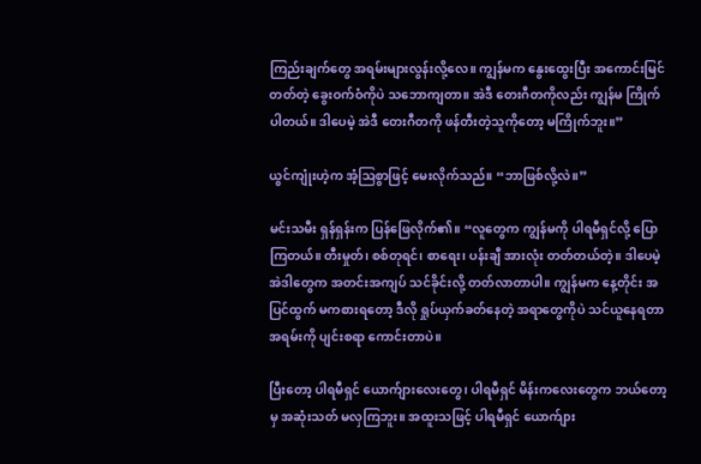ကြည်းချက်တွေ အရမ်းများလွန်းလို့လေ။ ကျွန်မက နွေးထွေးပြီး အကောင်းမြင်တတ်တဲ့ ခွေးဝက်ဝံကိုပဲ သဘောကျတာ။ အဲဒီ တေးဂီတကိုလည်း ကျွန်မ ကြိုက်ပါတယ်။ ဒါပေမဲ့ အဲဒီ တေးဂီတကို ဖန်တီးတဲ့သူကိုတော့ မကြိုက်ဘူး။”

ယွင်ကျုံးဟဲ့က အံ့ဩစွာဖြင့် မေးလိုက်သည်။ “ဘာဖြစ်လို့လဲ။”

မင်းသမီး ရှန်ရှန်းက ပြန်ဖြေလိုက်၏။ “လူတွေက ကျွန်မကို ပါရမီရှင်လို့ ပြောကြတယ်။ တီးမှုတ်၊ စစ်တုရင်၊ စာရေး၊ ပန်းချီ အားလုံး တတ်တယ်တဲ့။ ဒါပေမဲ့ အဲဒါတွေက အတင်းအကျပ် သင်ခိုင်းလို့ တတ်လာတာပါ။ ကျွန်မက နေ့တိုင်း အပြင်ထွက် မကစားရတော့ ဒီလို ရှုပ်ယှက်ခတ်နေတဲ့ အရာတွေကိုပဲ သင်ယူနေရတာ အရမ်းကို ပျင်းစရာ ကောင်းတာပဲ။

ပြီးတော့ ပါရမီရှင် ယောက်ျားလေးတွေ၊ ပါရမီရှင် မိန်းကလေးတွေက ဘယ်တော့မှ အဆုံးသတ် မလှကြဘူး။ အထူးသဖြင့် ပါရမီရှင် ယောက်ျား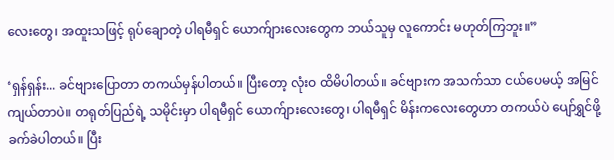လေးတွေ၊ အထူးသဖြင့် ရုပ်ချောတဲ့ ပါရမီရှင် ယောက်ျားလေးတွေက ဘယ်သူမှ လူကောင်း မဟုတ်ကြဘူး။”

‘ရှန်ရှန်း... ခင်ဗျားပြောတာ တကယ်မှန်ပါတယ်။ ပြီးတော့ လုံးဝ ထိမိပါတယ်။ ခင်ဗျားက အသက်သာ ငယ်ပေမယ့် အမြင်ကျယ်တာပဲ။ တရုတ်ပြည်ရဲ့ သမိုင်းမှာ ပါရမီရှင် ယောက်ျားလေးတွေ၊ ပါရမီရှင် မိန်းကလေးတွေဟာ တကယ်ပဲ ပျော်ရွှင်ဖို့ ခက်ခဲပါတယ်။ ပြီး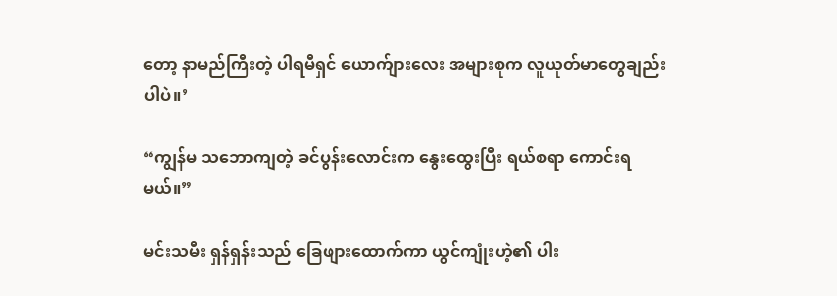တော့ နာမည်ကြီးတဲ့ ပါရမီရှင် ယောက်ျားလေး အများစုက လူယုတ်မာတွေချည်းပါပဲ။’

“ကျွန်မ သဘောကျတဲ့ ခင်ပွန်းလောင်းက နွေးထွေးပြီး ရယ်စရာ ကောင်းရမယ်။”

မင်းသမီး ရှန်ရှန်းသည် ခြေဖျားထောက်ကာ ယွင်ကျုံးဟဲ့၏ ပါး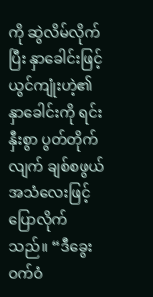ကို ဆွဲလိမ်လိုက်ပြီး နှာခေါင်းဖြင့် ယွင်ကျုံးဟဲ့၏ နှာခေါင်းကို ရင်းနှီးစွာ ပွတ်တိုက်လျက် ချစ်စဖွယ် အသံလေးဖြင့် ပြောလိုက်သည်။ “ဒီခွေးဝက်ဝံ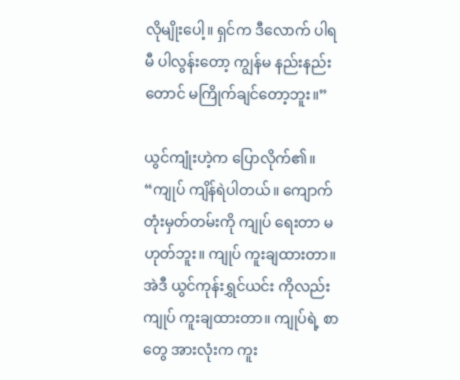လိုမျိုးပေါ့။ ရှင်က ဒီလောက် ပါရမီ ပါလွန်းတော့ ကျွန်မ နည်းနည်းတောင် မကြိုက်ချင်တော့ဘူး။”

ယွင်ကျုံးဟဲ့က ပြောလိုက်၏။ “ကျုပ် ကျိန်ရဲပါတယ်။ ကျောက်တုံးမှတ်တမ်းကို ကျုပ် ရေးတာ မဟုတ်ဘူး။ ကျုပ် ကူးချထားတာ။ အဲဒီ ယွင်ကုန်းရွှင်ယင်း ကိုလည်း ကျုပ် ကူးချထားတာ။ ကျုပ်ရဲ့ စာတွေ အားလုံးက ကူး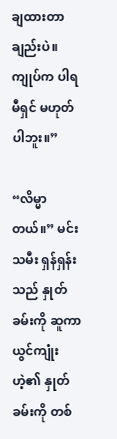ချထားတာချည်းပဲ။ ကျုပ်က ပါရမီရှင် မဟုတ်ပါဘူး။”

“လိမ္မာတယ်။” မင်းသမီး ရှန်ရှန်းသည် နှုတ်ခမ်းကို ဆူကာ ယွင်ကျုံးဟဲ့၏ နှုတ်ခမ်းကို တစ်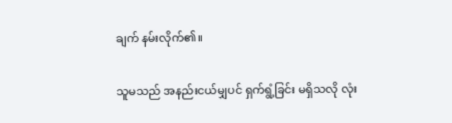ချက် နမ်းလိုက်၏။

သူမသည် အနည်းငယ်မျှပင် ရှက်ရွံ့ခြင်း မရှိသလို လုံး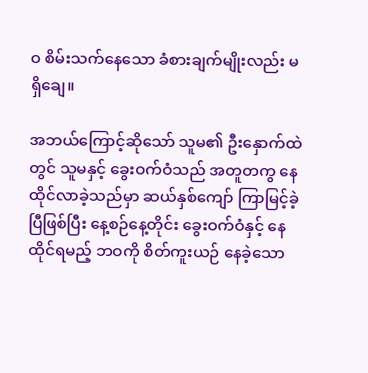ဝ စိမ်းသက်နေသော ခံစားချက်မျိုးလည်း မရှိချေ။

အဘယ်ကြောင့်ဆိုသော် သူမ၏ ဦးနှောက်ထဲတွင် သူမနှင့် ခွေးဝက်ဝံသည် အတူတကွ နေထိုင်လာခဲ့သည်မှာ ဆယ်နှစ်ကျော် ကြာမြင့်ခဲ့ပြီဖြစ်ပြီး နေ့စဉ်နေ့တိုင်း ခွေးဝက်ဝံနှင့် နေထိုင်ရမည့် ဘဝကို စိတ်ကူးယဉ် နေခဲ့သော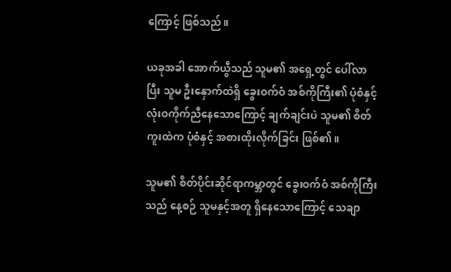ကြောင့် ဖြစ်သည်။

ယခုအခါ အောက်ယွီသည် သူမ၏ အရှေ့တွင် ပေါ်လာပြီး သူမ ဦးနှောက်ထဲရှိ ခွေးဝက်ဝံ အစ်ကိုကြီး၏ ပုံစံနှင့် လုံးဝကိုက်ညီနေသောကြောင့် ချက်ချင်းပဲ သူမ၏ စိတ်ကူးထဲက ပုံစံနှင့် အစားထိုးလိုက်ခြင်း ဖြစ်၏။

သူမ၏ စိတ်ပိုင်းဆိုင်ရာကမ္ဘာတွင် ခွေးဝက်ဝံ အစ်ကိုကြီးသည် နေ့စဉ် သူမနှင့်အတူ ရှိနေသောကြောင့် သေချာ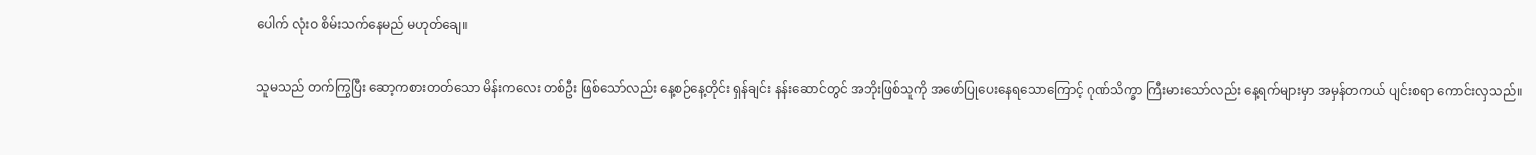ပေါက် လုံးဝ စိမ်းသက်နေမည် မဟုတ်ချေ။

သူမသည် တက်ကြွပြီး ဆော့ကစားတတ်သော မိန်းကလေး တစ်ဦး ဖြစ်သော်လည်း နေ့စဉ်နေ့တိုင်း ရှန်ချင်း နန်းဆောင်တွင် အဘိုးဖြစ်သူကို အဖော်ပြုပေးနေရသောကြောင့် ဂုဏ်သိက္ခာ ကြီးမားသော်လည်း နေ့ရက်များမှာ အမှန်တကယ် ပျင်းစရာ ကောင်းလှသည်။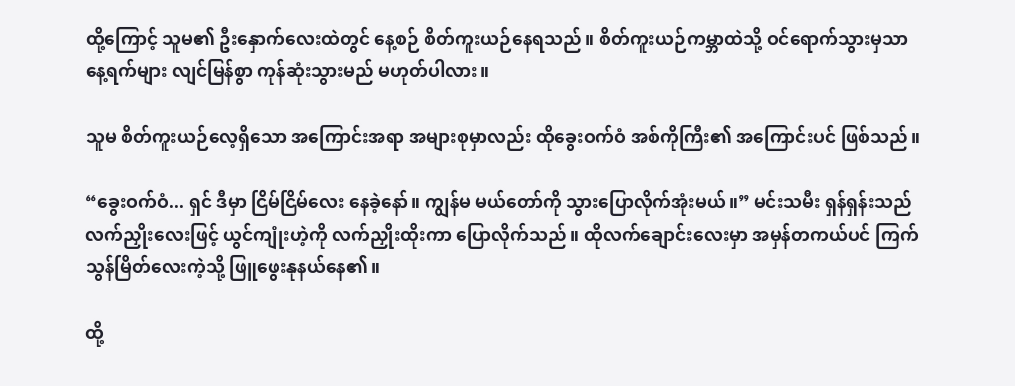ထို့ကြောင့် သူမ၏ ဦးနှောက်လေးထဲတွင် နေ့စဉ် စိတ်ကူးယဉ်နေရသည်။ စိတ်ကူးယဉ်ကမ္ဘာထဲသို့ ဝင်ရောက်သွားမှသာ နေ့ရက်များ လျင်မြန်စွာ ကုန်ဆုံးသွားမည် မဟုတ်ပါလား။

သူမ စိတ်ကူးယဉ်လေ့ရှိသော အကြောင်းအရာ အများစုမှာလည်း ထိုခွေးဝက်ဝံ အစ်ကိုကြီး၏ အကြောင်းပင် ဖြစ်သည်။

“ခွေးဝက်ဝံ... ရှင် ဒီမှာ ငြိမ်ငြိမ်လေး နေခဲ့နော်။ ကျွန်မ မယ်တော်ကို သွားပြောလိုက်အုံးမယ်။” မင်းသမီး ရှန်ရှန်းသည် လက်ညှိုးလေးဖြင့် ယွင်ကျုံးဟဲ့ကို လက်ညှိုးထိုးကာ ပြောလိုက်သည်။ ထိုလက်ချောင်းလေးမှာ အမှန်တကယ်ပင် ကြက်သွန်မြိတ်လေးကဲ့သို့ ဖြူဖွေးနုနယ်နေ၏။

ထို့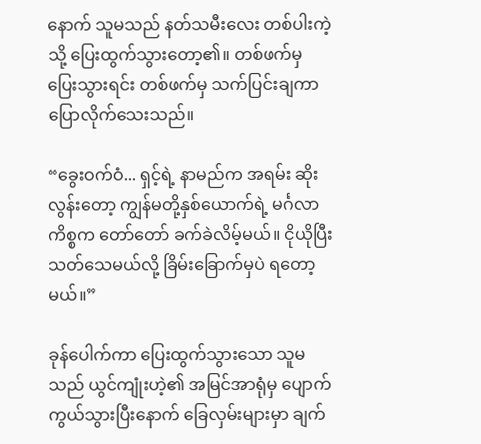နောက် သူမသည် နတ်သမီးလေး တစ်ပါးကဲ့သို့ ပြေးထွက်သွားတော့၏။ တစ်ဖက်မှ ပြေးသွားရင်း တစ်ဖက်မှ သက်ပြင်းချကာ ပြောလိုက်သေးသည်။

“ခွေးဝက်ဝံ... ရှင့်ရဲ့ နာမည်က အရမ်း ဆိုးလွန်းတော့ ကျွန်မတို့နှစ်ယောက်ရဲ့ မင်္ဂလာကိစ္စက တော်တော် ခက်ခဲလိမ့်မယ်။ ငိုယိုပြီး သတ်သေမယ်လို့ ခြိမ်းခြောက်မှပဲ ရတော့မယ်။”

ခုန်ပေါက်ကာ ပြေးထွက်သွားသော သူမသည် ယွင်ကျုံးဟဲ့၏ အမြင်အာရုံမှ ပျောက်ကွယ်သွားပြီးနောက် ခြေလှမ်းများမှာ ချက်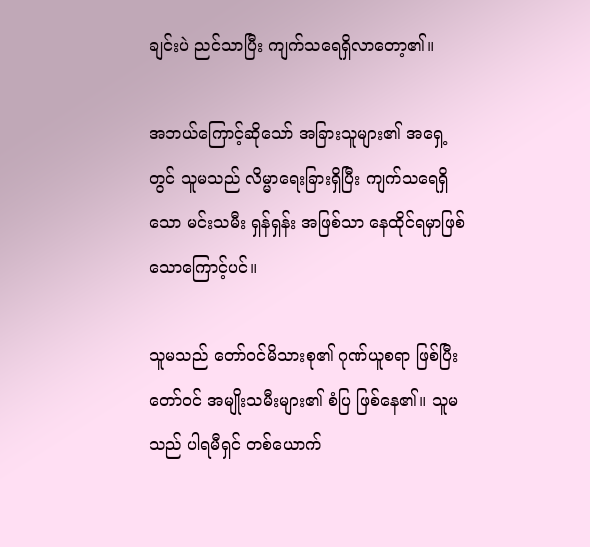ချင်းပဲ ညင်သာပြီး ကျက်သရေရှိလာတော့၏။

အဘယ်ကြောင့်ဆိုသော် အခြားသူများ၏ အရှေ့တွင် သူမသည် လိမ္မာရေးခြားရှိပြီး ကျက်သရေရှိသော မင်းသမီး ရှန်ရှန်း အဖြစ်သာ နေထိုင်ရမှာဖြစ်သောကြောင့်ပင်။

သူမသည် တော်ဝင်မိသားစု၏ ဂုဏ်ယူစရာ ဖြစ်ပြီး တော်ဝင် အမျိုးသမီးများ၏ စံပြ ဖြစ်နေ၏။ သူမသည် ပါရမီရှင် တစ်ယောက်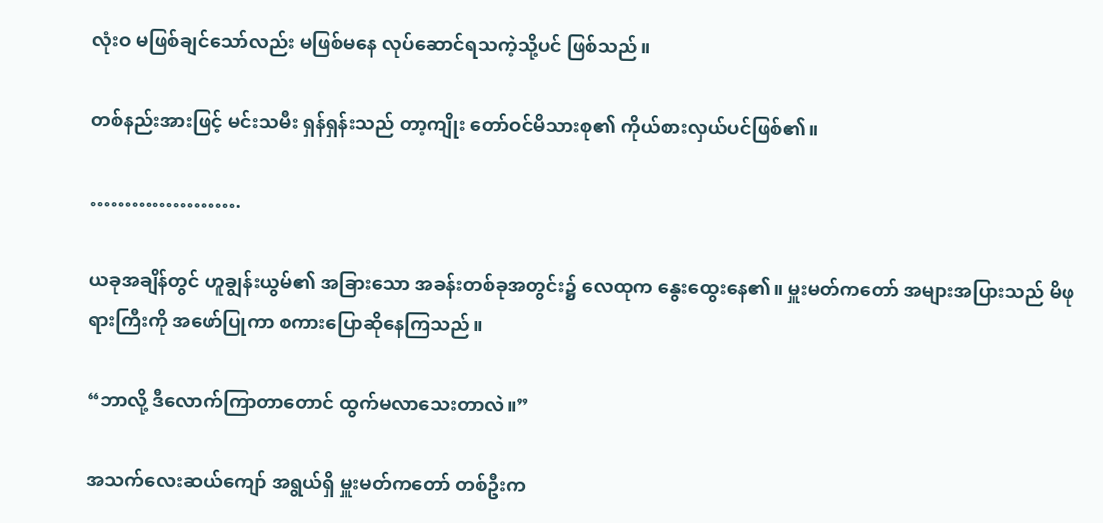လုံးဝ မဖြစ်ချင်သော်လည်း မဖြစ်မနေ လုပ်ဆောင်ရသကဲ့သို့ပင် ဖြစ်သည်။

တစ်နည်းအားဖြင့် မင်းသမီး ရှန်ရှန်းသည် တာ့ကျိုး တော်ဝင်မိသားစု၏ ကိုယ်စားလှယ်ပင်ဖြစ်၏။

………………….

ယခုအချိန်တွင် ဟူချွန်းယွမ်၏ အခြားသော အခန်းတစ်ခုအတွင်း၌ လေထုက နွေးထွေးနေ၏။ မှူးမတ်ကတော် အများအပြားသည် မိဖုရားကြီးကို အဖော်ပြုကာ စကားပြောဆိုနေကြသည်။

“ဘာလို့ ဒီလောက်ကြာတာတောင် ထွက်မလာသေးတာလဲ။”

အသက်လေးဆယ်ကျော် အရွယ်ရှိ မှူးမတ်ကတော် တစ်ဦးက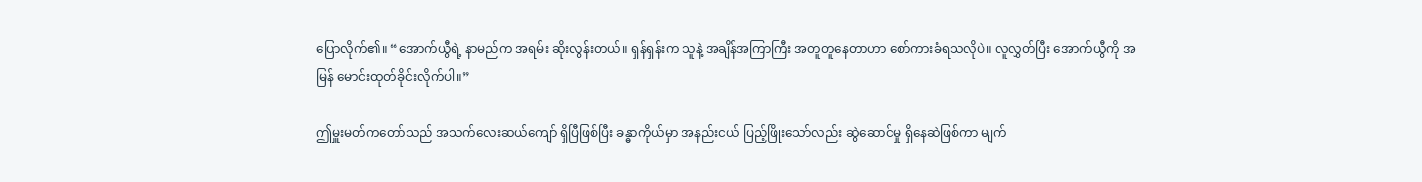ပြောလိုက်၏။ “အောက်ယွီရဲ့ နာမည်က အရမ်း ဆိုးလွန်းတယ်။ ရှန်ရှန်းက သူနဲ့ အချိန်အကြာကြီး အတူတူနေတာဟာ စော်ကားခံရသလိုပဲ။ လူလွှတ်ပြီး အောက်ယွီကို အမြန် မောင်းထုတ်ခိုင်းလိုက်ပါ။”

ဤမှူးမတ်ကတော်သည် အသက်လေးဆယ်ကျော် ရှိပြီဖြစ်ပြီး ခန္ဓာကိုယ်မှာ အနည်းငယ် ပြည့်ဖြိုးသော်လည်း ဆွဲဆောင်မှု ရှိနေဆဲဖြစ်ကာ မျက်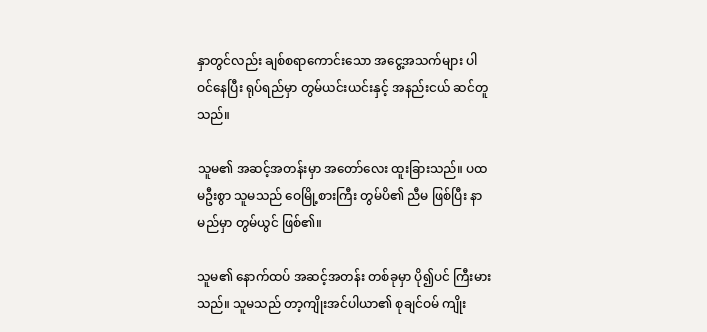နှာတွင်လည်း ချစ်စရာကောင်းသော အငွေ့အသက်များ ပါဝင်နေပြီး ရုပ်ရည်မှာ တွမ်ယင်းယင်းနှင့် အနည်းငယ် ဆင်တူသည်။

သူမ၏ အဆင့်အတန်းမှာ အတော်လေး ထူးခြားသည်။ ပထမဦးစွာ သူမသည် ဝေမြို့စားကြီး တွမ်ပိ၏ ညီမ ဖြစ်ပြီး နာမည်မှာ တွမ်ယွင် ဖြစ်၏။

သူမ၏ နောက်ထပ် အဆင့်အတန်း တစ်ခုမှာ ပို၍ပင် ကြီးမားသည်။ သူမသည် တာ့ကျိုးအင်ပါယာ၏ စုချင်ဝမ် ကျိုး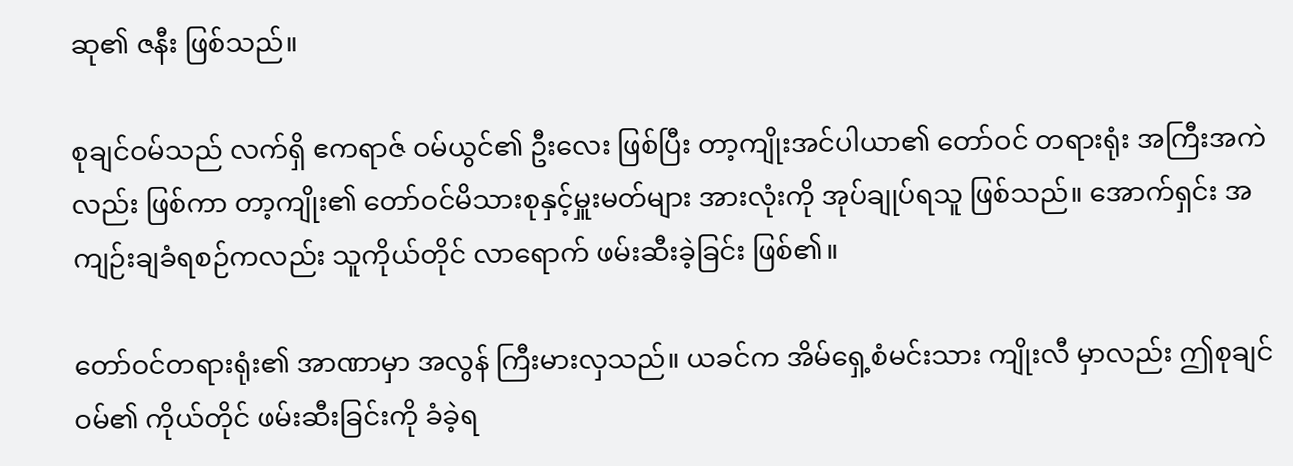ဆု၏ ဇနီး ဖြစ်သည်။

စုချင်ဝမ်သည် လက်ရှိ ဧကရာဇ် ဝမ်ယွင်၏ ဦးလေး ဖြစ်ပြီး တာ့ကျိုးအင်ပါယာ၏ တော်ဝင် တရားရုံး အကြီးအကဲလည်း ဖြစ်ကာ တာ့ကျိုး၏ တော်ဝင်မိသားစုနှင့်မှူးမတ်များ အားလုံးကို အုပ်ချုပ်ရသူ ဖြစ်သည်။ အောက်ရှင်း အကျဉ်းချခံရစဉ်ကလည်း သူကိုယ်တိုင် လာရောက် ဖမ်းဆီးခဲ့ခြင်း ဖြစ်၏။

တော်ဝင်တရားရုံး၏ အာဏာမှာ အလွန် ကြီးမားလှသည်။ ယခင်က အိမ်ရှေ့စံမင်းသား ကျိုးလီ မှာလည်း ဤစုချင်ဝမ်၏ ကိုယ်တိုင် ဖမ်းဆီးခြင်းကို ခံခဲ့ရ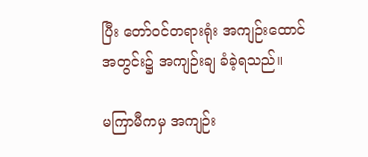ပြီး တော်ဝင်တရားရုံး အကျဉ်းထောင်အတွင်း၌ အကျဉ်းချ ခံခဲ့ရသည်။

မကြာမီကမှ အကျဉ်း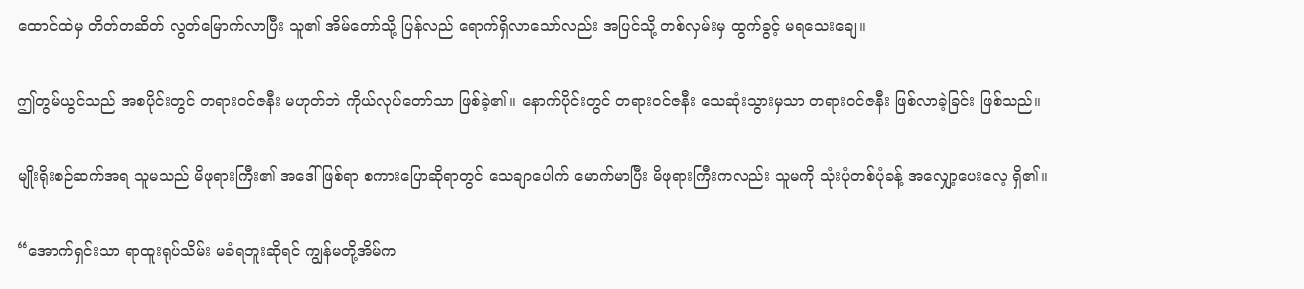ထောင်ထဲမှ တိတ်တဆိတ် လွတ်မြောက်လာပြီး သူ၏ အိမ်တော်သို့ ပြန်လည် ရောက်ရှိလာသော်လည်း အပြင်သို့ တစ်လှမ်းမှ ထွက်ခွင့် မရသေးချေ။

ဤတွမ်ယွင်သည် အစပိုင်းတွင် တရားဝင်ဇနီး မဟုတ်ဘဲ ကိုယ်လုပ်တော်သာ ဖြစ်ခဲ့၏။ နောက်ပိုင်းတွင် တရားဝင်ဇနီး သေဆုံးသွားမှသာ တရားဝင်ဇနီး ဖြစ်လာခဲ့ခြင်း ဖြစ်သည်။

မျိုးရိုးစဉ်ဆက်အရ သူမသည် မိဖုရားကြီး၏ အဒေါ် ဖြစ်ရာ စကားပြောဆိုရာတွင် သေချာပေါက် မောက်မာပြီး မိဖုရားကြီးကလည်း သူမကို သုံးပုံတစ်ပုံခန့် အလျှော့ပေးလေ့ ရှိ၏။

“အောက်ရှင်းသာ ရာထူးရုပ်သိမ်း မခံရဘူးဆိုရင် ကျွန်မတို့အိမ်က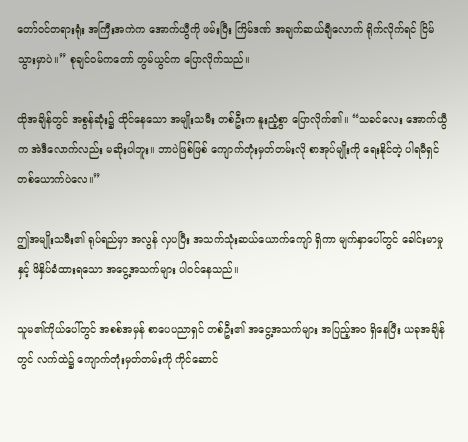တော်ဝင်တရားရုံး အကြီးအကဲက အောက်ယွီကို ဖမ်းပြီး ကြိမ်ဒဏ် အချက်ဆယ်ချီလောက် ရိုက်လိုက်ရင် ငြိမ်သွားမှာပဲ။” စုချင်ဝမ်ကတော် တွမ်ယွင်က ပြောလိုက်သည်။

ထိုအချိန်တွင် အစွန်ဆုံး၌ ထိုင်နေသော အမျိုးသမီး တစ်ဦးက နူးညံ့စွာ ပြောလိုက်၏။ “သခင်လေး အောက်ယွီက အဲဒီလောက်လည်း မဆိုးပါဘူး။ ဘာပဲဖြစ်ဖြစ် ကျောက်တုံးမှတ်တမ်းလို စာအုပ်မျိုးကို ရေးနိုင်တဲ့ ပါရမီရှင် တစ်ယောက်ပဲလေ။”

ဤအမျိုးသမီး၏ ရုပ်ရည်မှာ အလွန် လှပပြီး အသက်သုံးဆယ်ယောက်ကျော် ရှိကာ မျက်နှာပေါ်တွင် ခေါင်းမာမှုနှင့် ဖိနှိပ်ခံထားရသော အငွေ့အသက်များ ပါဝင်နေသည်။

သူမ၏ကိုယ်ပေါ်တွင် အစစ်အမှန် စာပေပညာရှင် တစ်ဦး၏ အငွေ့အသက်များ အပြည့်အဝ ရှိနေပြီး ယခုအချိန်တွင် လက်ထဲ၌ ကျောက်တုံးမှတ်တမ်းကို ကိုင်ဆောင်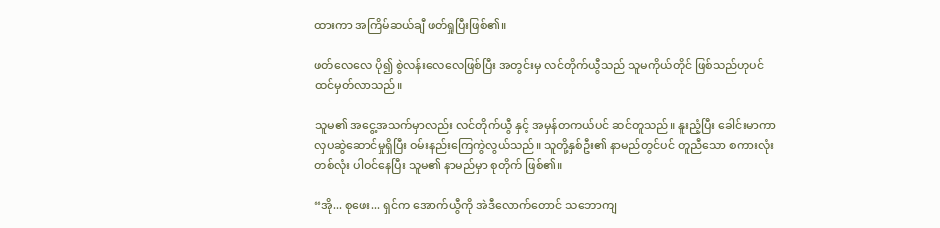ထားကာ အကြိမ်ဆယ်ချီ ဖတ်ရှုပြီးဖြစ်၏။

ဖတ်လေလေ ပို၍ စွဲလန်းလေလေဖြစ်ပြီး အတွင်းမှ လင်တိုက်ယွီသည် သူမကိုယ်တိုင် ဖြစ်သည်ဟုပင် ထင်မှတ်လာသည်။

သူမ၏ အငွေ့အသက်မှာလည်း လင်တိုက်ယွီ နှင့် အမှန်တကယ်ပင် ဆင်တူသည်။ နူးညံ့ပြီး ခေါင်းမာကာ လှပဆွဲဆောင်မှုရှိပြီး ဝမ်းနည်းကြေကွဲလွယ်သည်။ သူတို့နှစ်ဦး၏ နာမည်တွင်ပင် တူညီသော စကားလုံး တစ်လုံး ပါဝင်နေပြီး သူမ၏ နာမည်မှာ စုတိုက် ဖြစ်၏။

“အို... စုဖေး... ရှင်က အောက်ယွီကို အဲဒီလောက်တောင် သဘောကျ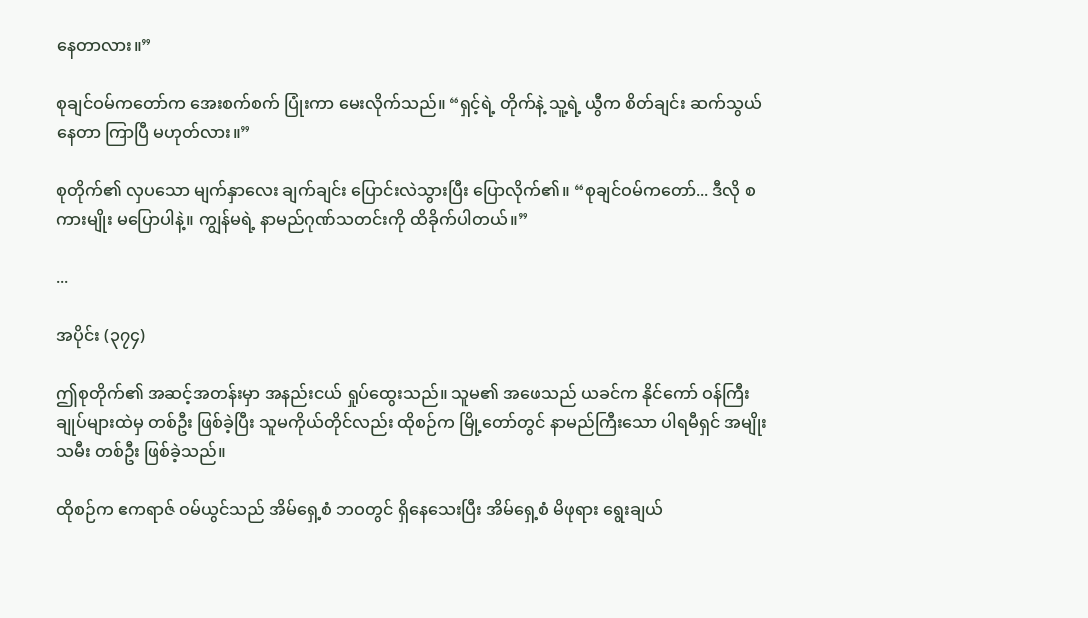နေတာလား။”

စုချင်ဝမ်ကတော်က အေးစက်စက် ပြုံးကာ မေးလိုက်သည်။ “ရှင့်ရဲ့ တိုက်နဲ့ သူ့ရဲ့ ယွီက စိတ်ချင်း ဆက်သွယ်နေတာ ကြာပြီ မဟုတ်လား။”

စုတိုက်၏ လှပသော မျက်နှာလေး ချက်ချင်း ပြောင်းလဲသွားပြီး ပြောလိုက်၏။ “စုချင်ဝမ်ကတော်... ဒီလို စကားမျိုး မပြောပါနဲ့။ ကျွန်မရဲ့ နာမည်ဂုဏ်သတင်းကို ထိခိုက်ပါတယ်။”

...

အပိုင်း (၃၇၄)

ဤစုတိုက်၏ အဆင့်အတန်းမှာ အနည်းငယ် ရှုပ်ထွေးသည်။ သူမ၏ အဖေသည် ယခင်က နိုင်ကော် ဝန်ကြီးချုပ်များထဲမှ တစ်ဦး ဖြစ်ခဲ့ပြီး သူမကိုယ်တိုင်လည်း ထိုစဉ်က မြို့တော်တွင် နာမည်ကြီးသော ပါရမီရှင် အမျိုးသမီး တစ်ဦး ဖြစ်ခဲ့သည်။

ထိုစဉ်က ဧကရာဇ် ဝမ်ယွင်သည် အိမ်ရှေ့စံ ဘဝတွင် ရှိနေသေးပြီး အိမ်ရှေ့စံ မိဖုရား ရွေးချယ်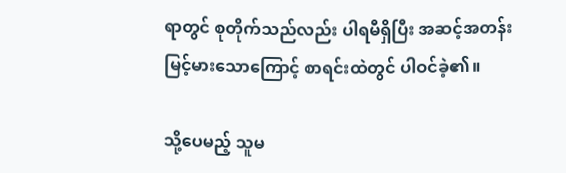ရာတွင် စုတိုက်သည်လည်း ပါရမီရှိပြီး အဆင့်အတန်း မြင့်မားသောကြောင့် စာရင်းထဲတွင် ပါဝင်ခဲ့၏။

သို့ပေမည့် သူမ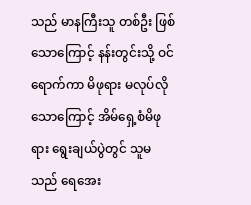သည် မာနကြီးသူ တစ်ဦး ဖြစ်သောကြောင့် နန်းတွင်းသို့ ဝင်ရောက်ကာ မိဖုရား မလုပ်လို သောကြောင့် အိမ်ရှေ့စံမိဖုရား ရွေးချယ်ပွဲတွင် သူမသည် ရေအေး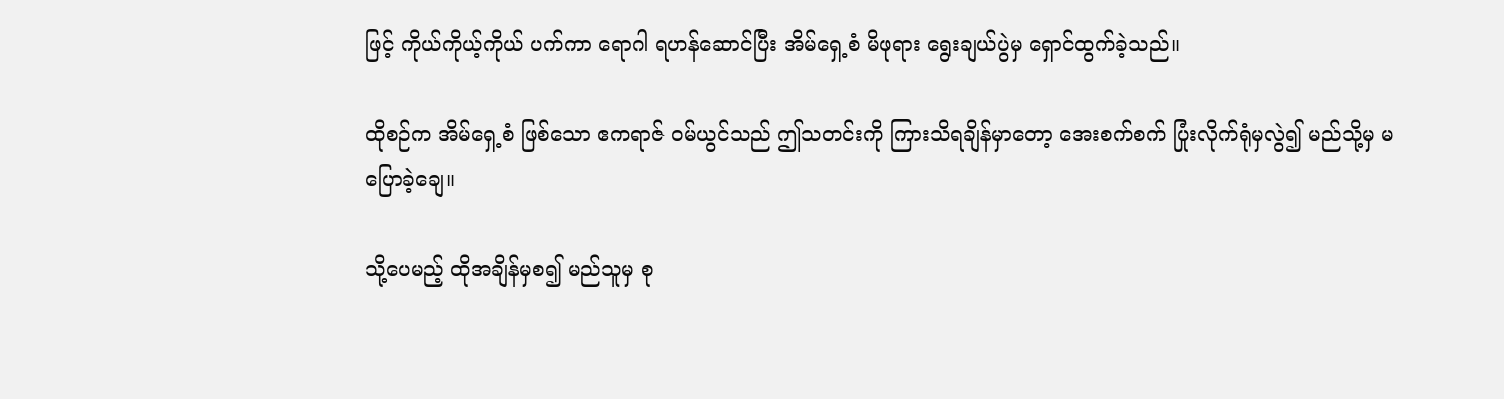ဖြင့် ကိုယ်ကိုယ့်ကိုယ် ပက်ကာ ရောဂါ ရဟန်ဆောင်ပြီး အိမ်ရှေ့စံ မိဖုရား ရွေးချယ်ပွဲမှ ရှောင်ထွက်ခဲ့သည်။

ထိုစဉ်က အိမ်ရှေ့စံ ဖြစ်သော ဧကရာဇ် ဝမ်ယွင်သည် ဤသတင်းကို ကြားသိရချိန်မှာတော့ အေးစက်စက် ပြုံးလိုက်ရုံမှလွဲ၍ မည်သို့မှ မပြောခဲ့ချေ။

သို့ပေမည့် ထိုအချိန်မှစ၍ မည်သူမှ စု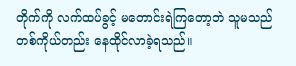တိုက်ကို လက်ထပ်ခွင့် မတောင်းရဲကြတော့ဘဲ သူမသည် တစ်ကိုယ်တည်း နေထိုင်လာခဲ့ရသည်။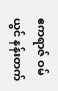ဧကရာဇ် ဝမ်ယွင် နန်းတက်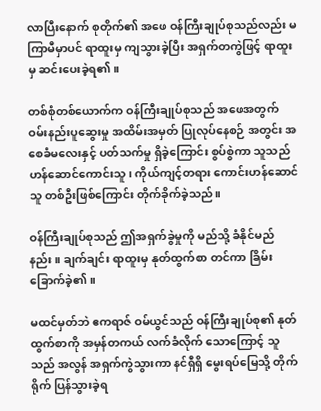လာပြီးနောက် စုတိုက်၏ အဖေ ဝန်ကြီးချုပ်စုသည်လည်း မကြာမီမှာပင် ရာထူးမှ ကျသွားခဲ့ပြီး အရှက်တကွဲဖြင့် ရာထူးမှ ဆင်းပေးခဲ့ရ၏။

တစ်စုံတစ်ယောက်က ဝန်ကြီးချုပ်စုသည် အဖေအတွက် ဝမ်းနည်းပူဆွေးမှု အထိမ်းအမှတ် ပြုလုပ်နေစဉ် အတွင်း အစေခံမလေးနှင့် ပတ်သက်မှု ရှိခဲ့ကြောင်း စွပ်စွဲကာ သူသည် ဟန်ဆောင်ကောင်းသူ၊ ကိုယ်ကျင့်တရား ကောင်းဟန်ဆောင်သူ တစ်ဦးဖြစ်ကြောင်း တိုက်ခိုက်ခဲ့သည်။

ဝန်ကြီးချုပ်စုသည် ဤအရှက်ခွဲမှုကို မည်သို့ ခံနိုင်မည်နည်း။ ချက်ချင်း ရာထူးမှ နုတ်ထွက်စာ တင်ကာ ခြိမ်းခြောက်ခဲ့၏။

မထင်မှတ်ဘဲ ဧကရာဇ် ဝမ်ယွင်သည် ဝန်ကြီးချုပ်စု၏ နုတ်ထွက်စာကို အမှန်တကယ် လက်ခံလိုက် သောကြောင့် သူသည် အလွန် အရှက်ကွဲသွားကာ နင်ရှီရှိ မွေးရပ်မြေသို့ တိုက်ရိုက် ပြန်သွားခဲ့ရ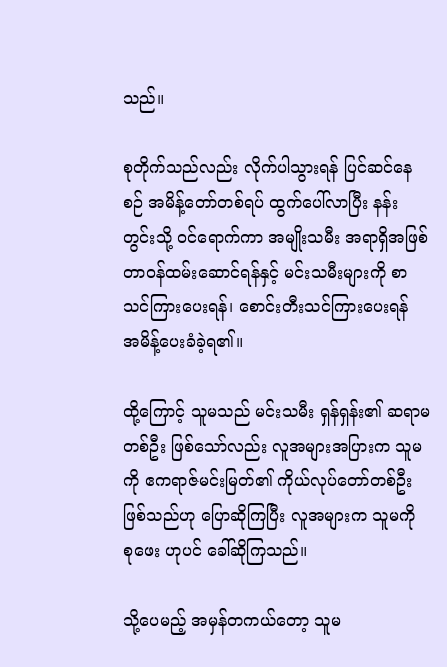သည်။

စုတိုက်သည်လည်း လိုက်ပါသွားရန် ပြင်ဆင်နေစဉ် အမိန့်တော်တစ်ရပ် ထွက်ပေါ်လာပြီး နန်းတွင်းသို့ ဝင်ရောက်ကာ အမျိုးသမီး အရာရှိအဖြစ် တာဝန်ထမ်းဆောင်ရန်နှင့် မင်းသမီးများကို စာသင်ကြားပေးရန်၊ စောင်းတီးသင်ကြားပေးရန် အမိန့်ပေးခံခဲ့ရ၏။

ထို့ကြောင့် သူမသည် မင်းသမီး ရှန်ရှန်း၏ ဆရာမ တစ်ဦး ဖြစ်သော်လည်း လူအများအပြားက သူမကို ဧကရာဇ်မင်းမြတ်၏ ကိုယ်လုပ်တော်တစ်ဦး ဖြစ်သည်ဟု ပြောဆိုကြပြီး လူအများက သူမကို စုဖေး ဟုပင် ခေါ်ဆိုကြသည်။

သို့ပေမည့် အမှန်တကယ်တော့ သူမ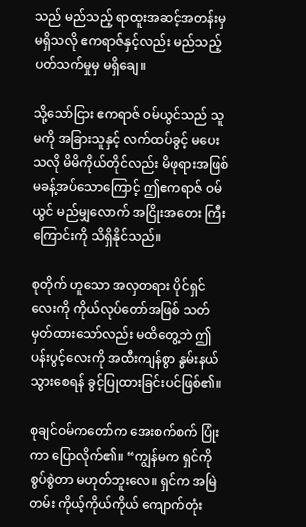သည် မည်သည့် ရာထူးအဆင့်အတန်းမှ မရှိသလို ဧကရာဇ်နှင့်လည်း မည်သည့် ပတ်သက်မှုမှ မရှိချေ။

သို့သော်ငြား ဧကရာဇ် ဝမ်ယွင်သည် သူမကို အခြားသူနှင့် လက်ထပ်ခွင့် မပေးသလို မိမိကိုယ်တိုင်လည်း မိဖုရားအဖြစ် မခန့်အပ်သောကြောင့် ဤဧကရာဇ် ဝမ်ယွင် မည်မျှလောက် အငြိုးအတေး ကြီးကြောင်းကို သိရှိနိုင်သည်။

စုတိုက် ဟူသော အလှတရား ပိုင်ရှင်လေးကို ကိုယ်လုပ်တော်အဖြစ် သတ်မှတ်ထားသော်လည်း မထိတွေ့ဘဲ ဤပန်းပွင့်လေးကို အထီးကျန်စွာ နွမ်းနယ်သွားစေရန် ခွင့်ပြုထားခြင်းပင်ဖြစ်၏။

စုချင်ဝမ်ကတော်က အေးစက်စက် ပြုံးကာ ပြောလိုက်၏။ “ကျွန်မက ရှင်ကို စွပ်စွဲတာ မဟုတ်ဘူးလေ။ ရှင်က အမြဲတမ်း ကိုယ့်ကိုယ်ကိုယ် ကျောက်တုံး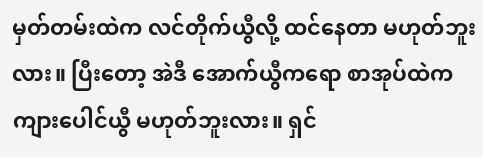မှတ်တမ်းထဲက လင်တိုက်ယွီလို့ ထင်နေတာ မဟုတ်ဘူးလား။ ပြီးတော့ အဲဒီ အောက်ယွီကရော စာအုပ်ထဲက ကျားပေါင်ယွီ မဟုတ်ဘူးလား။ ရှင်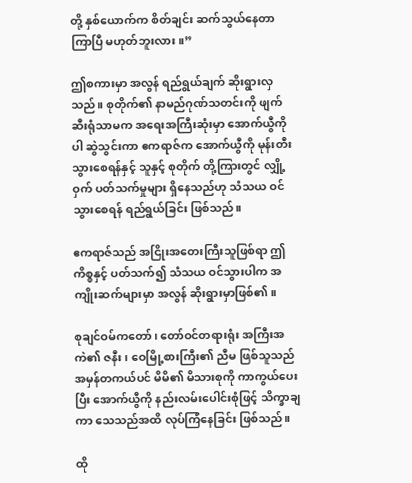တို့ နှစ်ယောက်က စိတ်ချင်း ဆက်သွယ်နေတာ ကြာပြီ မဟုတ်ဘူးလား။”

ဤစကားမှာ အလွန် ရည်ရွယ်ချက် ဆိုးရွားလှသည်။ စုတိုက်၏ နာမည်ဂုဏ်သတင်းကို ဖျက်ဆီးရုံသာမက အရေးအကြီးဆုံးမှာ အောက်ယွီကိုပါ ဆွဲသွင်းကာ ဧကရာဇ်က အောက်ယွီကို မုန်းတီးသွားစေရန်နှင့် သူနှင့် စုတိုက် တို့ကြားတွင် လျှို့ဝှက် ပတ်သက်မှုများ ရှိနေသည်ဟု သံသယ ဝင်သွားစေရန် ရည်ရွယ်ခြင်း ဖြစ်သည်။

ဧကရာဇ်သည် အငြိုးအတေးကြီးသူဖြစ်ရာ ဤကိစ္စနှင့် ပတ်သက်၍ သံသယ ဝင်သွားပါက အကျိုးဆက်များမှာ အလွန် ဆိုးရွားမှာဖြစ်၏။

စုချင်ဝမ်ကတော်၊ တော်ဝင်တရားရုံး အကြီးအကဲ၏ ဇနီး၊ ဝေမြို့စားကြီး၏ ညီမ ဖြစ်သူသည် အမှန်တကယ်ပင် မိမိ၏ မိသားစုကို ကာကွယ်ပေးပြီး အောက်ယွီကို နည်းလမ်းပေါင်းစုံဖြင့် သိက္ခာချကာ သေသည်အထိ လုပ်ကြံနေခြင်း ဖြစ်သည်။

ထို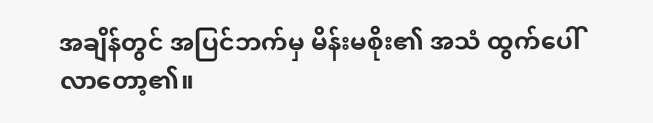အချိန်တွင် အပြင်ဘက်မှ မိန်းမစိုး၏ အသံ ထွက်ပေါ်လာတော့၏။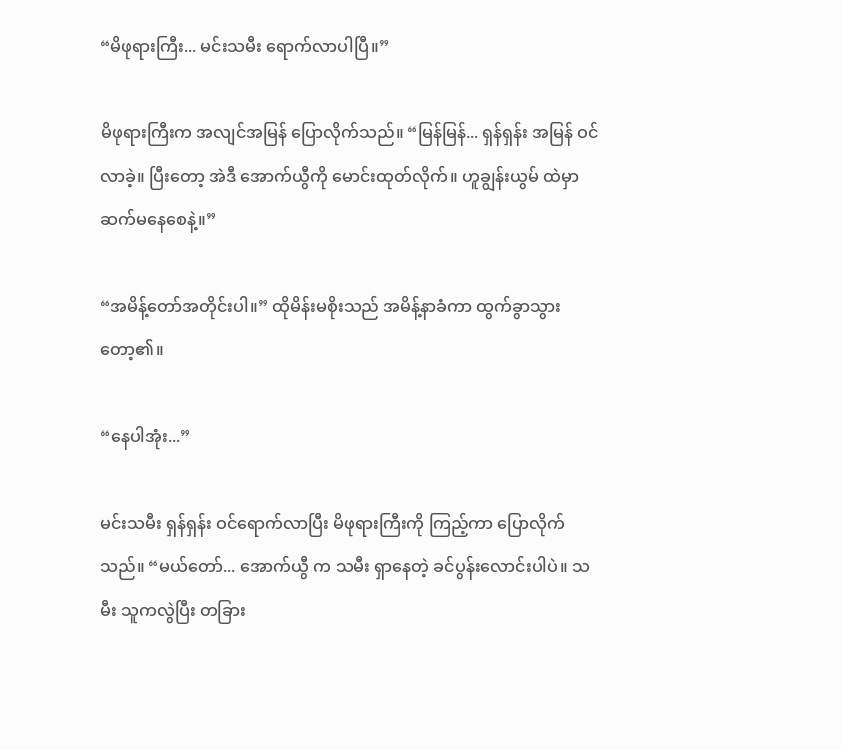“မိဖုရားကြီး... မင်းသမီး ရောက်လာပါပြီ။”

မိဖုရားကြီးက အလျင်အမြန် ပြောလိုက်သည်။ “မြန်မြန်... ရှန်ရှန်း အမြန် ဝင်လာခဲ့။ ပြီးတော့ အဲဒီ အောက်ယွီကို မောင်းထုတ်လိုက်။ ဟူချွန်းယွမ် ထဲမှာ ဆက်မနေစေနဲ့။”

“အမိန့်တော်အတိုင်းပါ။” ထိုမိန်းမစိုးသည် အမိန့်နာခံကာ ထွက်ခွာသွားတော့၏။

“နေပါအုံး...”

မင်းသမီး ရှန်ရှန်း ဝင်ရောက်လာပြီး မိဖုရားကြီးကို ကြည့်ကာ ပြောလိုက်သည်။ “မယ်တော်... အောက်ယွီ က သမီး ရှာနေတဲ့ ခင်ပွန်းလောင်းပါပဲ။ သမီး သူကလွဲပြီး တခြား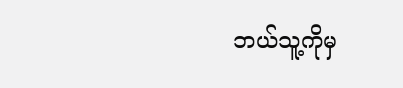ဘယ်သူ့ကိုမှ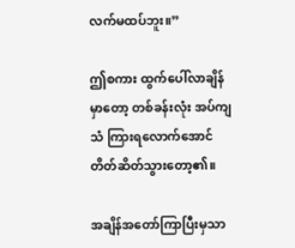လက်မထပ်ဘူး။”

ဤစကား ထွက်ပေါ်လာချိန်မှာတော့ တစ်ခန်းလုံး အပ်ကျသံ ကြားရလောက်အောင် တိတ်ဆိတ်သွားတော့၏။

အချိန်အတော်ကြာပြီးမှသာ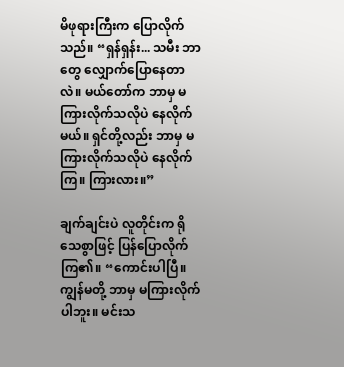မိဖုရားကြီးက ပြောလိုက်သည်။ “ရှန်ရှန်း... သမီး ဘာတွေ လျှောက်ပြောနေတာလဲ။ မယ်တော်က ဘာမှ မကြားလိုက်သလိုပဲ နေလိုက်မယ်။ ရှင်တို့လည်း ဘာမှ မကြားလိုက်သလိုပဲ နေလိုက်ကြ။ ကြားလား။”

ချက်ချင်းပဲ လူတိုင်းက ရိုသေစွာဖြင့် ပြန်ပြောလိုက်ကြ၏။ “ကောင်းပါပြီ။ ကျွန်မတို့ ဘာမှ မကြားလိုက်ပါဘူး။ မင်းသ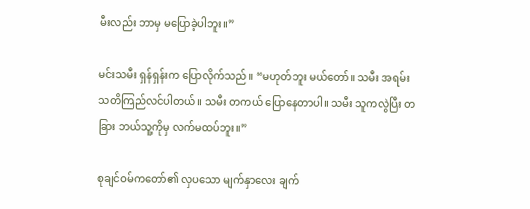မီးလည်း ဘာမှ မပြောခဲ့ပါဘူး။”

မင်းသမီး ရှန်ရှန်းက ပြောလိုက်သည်။ “မဟုတ်ဘူး မယ်တော်။ သမီး အရမ်း သတိကြည်လင်ပါတယ်။ သမီး တကယ် ပြောနေတာပါ။ သမီး သူကလွဲပြီး တခြား ဘယ်သူ့ကိုမှ လက်မထပ်ဘူး။”

စုချင်ဝမ်ကတော်၏ လှပသော မျက်နှာလေး ချက်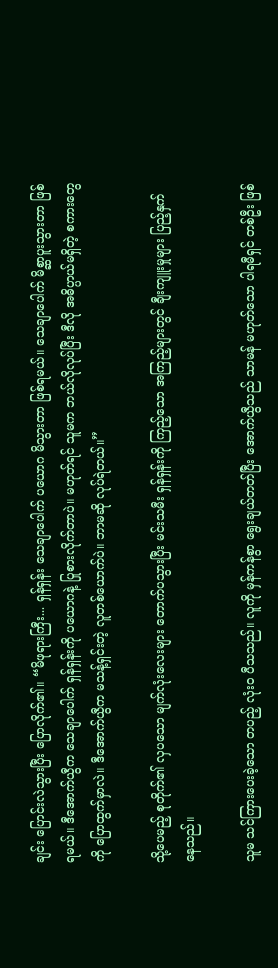ချင်း ပြောင်းလဲသွားပြီး ပြောလိုက်၏။ “မိဖုရားကြီး... ရှန်ရှန်း သေချာပေါက် ပယောဂ မိသွားတာ ဖြစ်ရမယ်။ သေချာပေါက် မိစ္ဆာပူးသွားတာ ဖြစ်ရမယ်။ ဒီအောက်ယွီက သေချာပေါက် ရှန်ရှန်းကို ပယောဂနဲ့ ပြုစားလိုက်တာပဲ။ မဟုတ်ရင် သူမက ဘယ်လိုလုပ်ပြီး ဒီလို အဓိပ္ပာယ်မရှိတဲ့ စကားတွေကို ပြောထွက်မှာလဲ။ ဒီအောက်ယွီက မသန့်ရှင်းတဲ့ လူတစ်ယောက်ပဲ။ ဘာမဆို လုပ်ရဲတယ်။”

သို့ပေမည့် စုတိုက်၏ လှပသော မျက်လုံးလေးများ တောက်ပသွားပြီး မင်းသမီး ရှန်ရှန်းကို ကြည့်သော အကြည့်များတွင် ချီးကျူးမှုများ ပြည့်နှက်နေသည်။

သူမ သင်ကြားပေးခဲ့သော တပည့် လုံးဝ ပီသသည်။ လူကို မှန်ကန်စွာ ရွေးချယ်တတ်ပြီး အောက်ယွီသည် သာမန် မဟုတ်သော ပါရမီရှင် တစ်ဦး ဖြစ်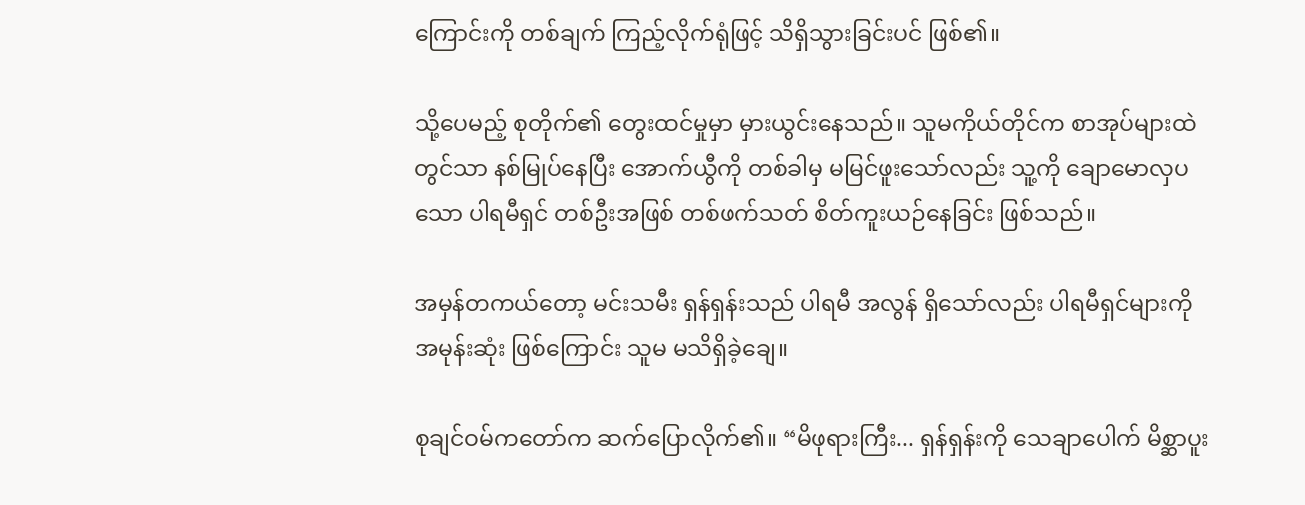ကြောင်းကို တစ်ချက် ကြည့်လိုက်ရုံဖြင့် သိရှိသွားခြင်းပင် ဖြစ်၏။

သို့ပေမည့် စုတိုက်၏ တွေးထင်မှုမှာ မှားယွင်းနေသည်။ သူမကိုယ်တိုင်က စာအုပ်များထဲတွင်သာ နစ်မြုပ်နေပြီး အောက်ယွီကို တစ်ခါမှ မမြင်ဖူးသော်လည်း သူ့ကို ချောမောလှပသော ပါရမီရှင် တစ်ဦးအဖြစ် တစ်ဖက်သတ် စိတ်ကူးယဉ်နေခြင်း ဖြစ်သည်။

အမှန်တကယ်တော့ မင်းသမီး ရှန်ရှန်းသည် ပါရမီ အလွန် ရှိသော်လည်း ပါရမီရှင်များကို အမုန်းဆုံး ဖြစ်ကြောင်း သူမ မသိရှိခဲ့ချေ။

စုချင်ဝမ်ကတော်က ဆက်ပြောလိုက်၏။ “မိဖုရားကြီး... ရှန်ရှန်းကို သေချာပေါက် မိစ္ဆာပူး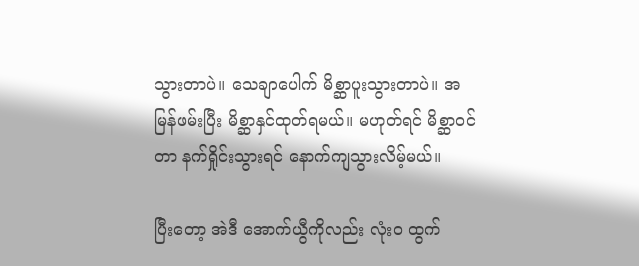သွားတာပဲ။ သေချာပေါက် မိစ္ဆာပူးသွားတာပဲ။ အမြန်ဖမ်းပြီး မိစ္ဆာနှင်ထုတ်ရမယ်။ မဟုတ်ရင် မိစ္ဆာဝင်တာ နက်ရှိုင်းသွားရင် နောက်ကျသွားလိမ့်မယ်။

ပြီးတော့ အဲဒီ အောက်ယွီကိုလည်း လုံးဝ ထွက်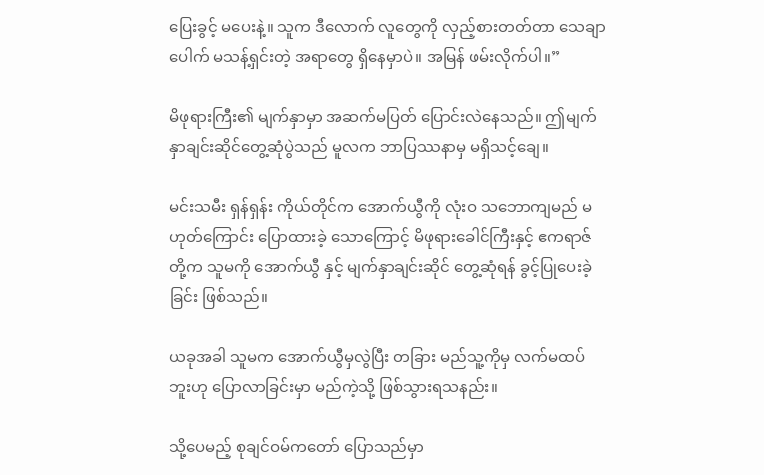ပြေးခွင့် မပေးနဲ့။ သူက ဒီလောက် လူတွေကို လှည့်စားတတ်တာ သေချာပေါက် မသန့်ရှင်းတဲ့ အရာတွေ ရှိနေမှာပဲ။ အမြန် ဖမ်းလိုက်ပါ။”

မိဖုရားကြီး၏ မျက်နှာမှာ အဆက်မပြတ် ပြောင်းလဲနေသည်။ ဤမျက်နှာချင်းဆိုင်တွေ့ဆုံပွဲသည် မူလက ဘာပြဿနာမှ မရှိသင့်ချေ။

မင်းသမီး ရှန်ရှန်း ကိုယ်တိုင်က အောက်ယွီကို လုံးဝ သဘောကျမည် မဟုတ်ကြောင်း ပြောထားခဲ့ သောကြောင့် မိဖုရားခေါင်ကြီးနှင့် ဧကရာဇ် တို့က သူမကို အောက်ယွီ နှင့် မျက်နှာချင်းဆိုင် တွေ့ဆုံရန် ခွင့်ပြုပေးခဲ့ခြင်း ဖြစ်သည်။

ယခုအခါ သူမက အောက်ယွီမှလွဲပြီး တခြား မည်သူ့ကိုမှ လက်မထပ်ဘူးဟု ပြောလာခြင်းမှာ မည်ကဲ့သို့ ဖြစ်သွားရသနည်း။

သို့ပေမည့် စုချင်ဝမ်ကတော် ပြောသည်မှာ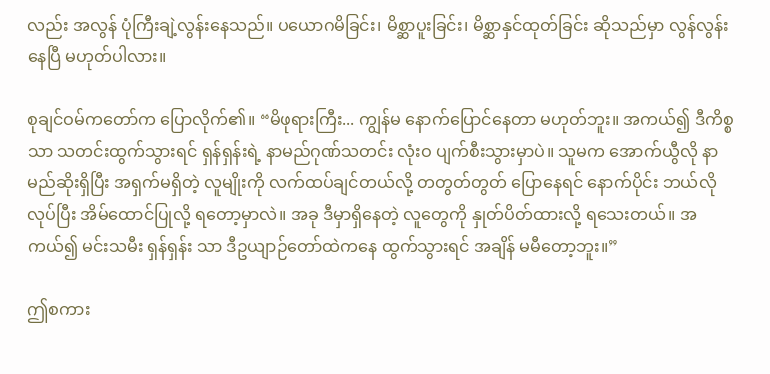လည်း အလွန် ပုံကြီးချဲ့လွန်းနေသည်။ ပယောဂမိခြင်း၊ မိစ္ဆာပူးခြင်း၊ မိစ္ဆာနှင်ထုတ်ခြင်း ဆိုသည်မှာ လွန်လွန်းနေပြီ မဟုတ်ပါလား။

စုချင်ဝမ်ကတော်က ပြောလိုက်၏။ “မိဖုရားကြီး... ကျွန်မ နောက်ပြောင်နေတာ မဟုတ်ဘူး။ အကယ်၍ ဒီကိစ္စသာ သတင်းထွက်သွားရင် ရှန်ရှန်းရဲ့ နာမည်ဂုဏ်သတင်း လုံးဝ ပျက်စီးသွားမှာပဲ။ သူမက အောက်ယွီလို နာမည်ဆိုးရှိပြီး အရှက်မရှိတဲ့ လူမျိုးကို လက်ထပ်ချင်တယ်လို့ တတွတ်တွတ် ပြောနေရင် နောက်ပိုင်း ဘယ်လိုလုပ်ပြီး အိမ်ထောင်ပြုလို့ ရတော့မှာလဲ။ အခု ဒီမှာရှိနေတဲ့ လူတွေကို နှုတ်ပိတ်ထားလို့ ရသေးတယ်။ အကယ်၍ မင်းသမီး ရှန်ရှန်း သာ ဒီဥယျာဉ်တော်ထဲကနေ ထွက်သွားရင် အချိန် မမီတော့ဘူး။”

ဤစကား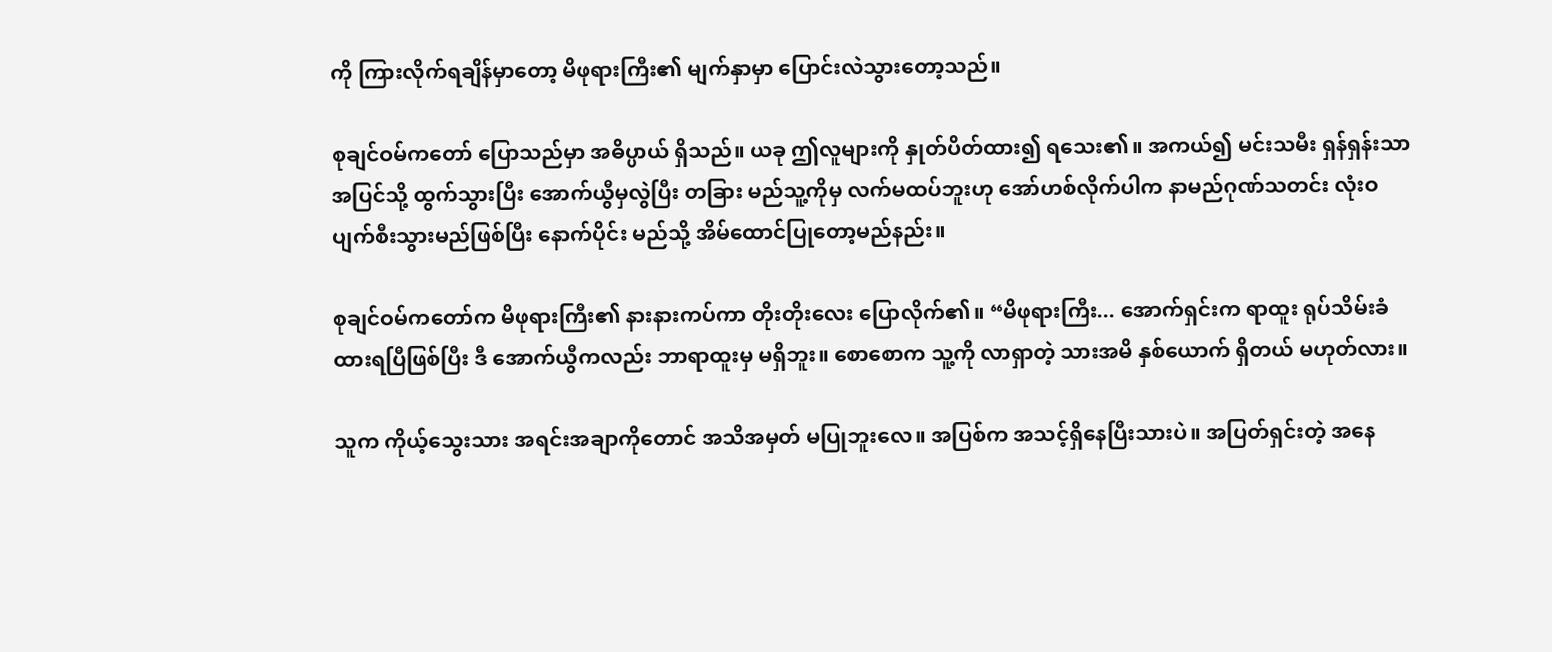ကို ကြားလိုက်ရချိန်မှာတော့ မိဖုရားကြီး၏ မျက်နှာမှာ ပြောင်းလဲသွားတော့သည်။

စုချင်ဝမ်ကတော် ပြောသည်မှာ အဓိပ္ပာယ် ရှိသည်။ ယခု ဤလူများကို နှုတ်ပိတ်ထား၍ ရသေး၏။ အကယ်၍ မင်းသမီး ရှန်ရှန်းသာ အပြင်သို့ ထွက်သွားပြီး အောက်ယွီမှလွဲပြီး တခြား မည်သူ့ကိုမှ လက်မထပ်ဘူးဟု အော်ဟစ်လိုက်ပါက နာမည်ဂုဏ်သတင်း လုံးဝ ပျက်စီးသွားမည်ဖြစ်ပြီး နောက်ပိုင်း မည်သို့ အိမ်ထောင်ပြုတော့မည်နည်း။

စုချင်ဝမ်ကတော်က မိဖုရားကြီး၏ နားနားကပ်ကာ တိုးတိုးလေး ပြောလိုက်၏။ “မိဖုရားကြီး... အောက်ရှင်းက ရာထူး ရုပ်သိမ်းခံထားရပြီဖြစ်ပြီး ဒီ အောက်ယွီကလည်း ဘာရာထူးမှ မရှိဘူး။ စောစောက သူ့ကို လာရှာတဲ့ သားအမိ နှစ်ယောက် ရှိတယ် မဟုတ်လား။

သူက ကိုယ့်သွေးသား အရင်းအချာကိုတောင် အသိအမှတ် မပြုဘူးလေ။ အပြစ်က အသင့်ရှိနေပြီးသားပဲ။ အပြတ်ရှင်းတဲ့ အနေ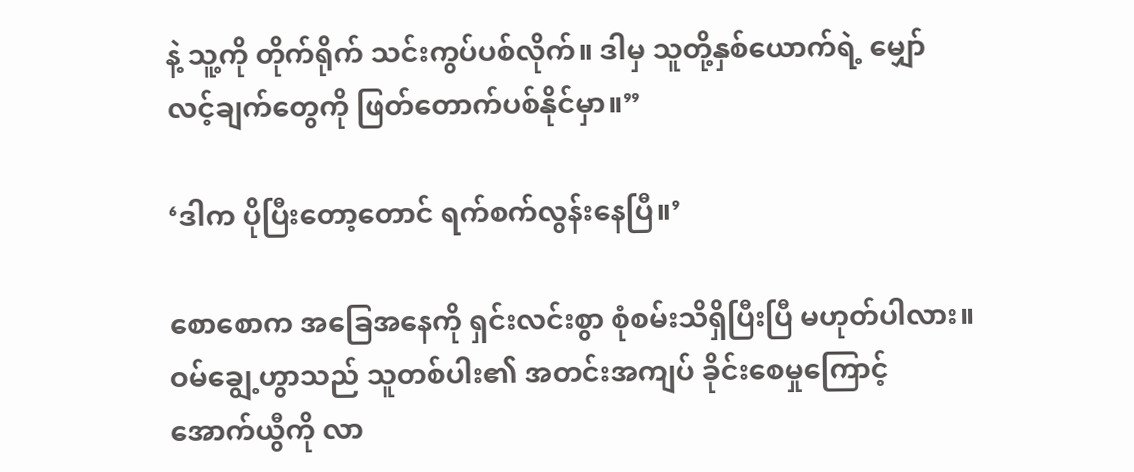နဲ့ သူ့ကို တိုက်ရိုက် သင်းကွပ်ပစ်လိုက်။ ဒါမှ သူတို့နှစ်ယောက်ရဲ့ မျှော်လင့်ချက်တွေကို ဖြတ်တောက်ပစ်နိုင်မှာ။”

‘ဒါက ပိုပြီးတော့တောင် ရက်စက်လွန်းနေပြီ။’

စောစောက အခြေအနေကို ရှင်းလင်းစွာ စုံစမ်းသိရှိပြီးပြီ မဟုတ်ပါလား။ ဝမ်ချွေ့ဟွာသည် သူတစ်ပါး၏ အတင်းအကျပ် ခိုင်းစေမှုကြောင့် အောက်ယွီကို လာ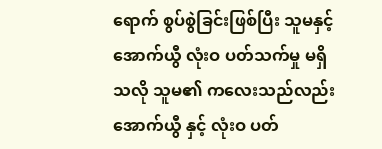ရောက် စွပ်စွဲခြင်းဖြစ်ပြီး သူမနှင့် အောက်ယွီ လုံးဝ ပတ်သက်မှု မရှိသလို သူမ၏ ကလေးသည်လည်း အောက်ယွီ နှင့် လုံးဝ ပတ်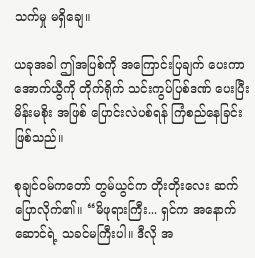သက်မှု မရှိချေ။

ယခုအခါ ဤအပြစ်ကို အကြောင်းပြချက် ပေးကာ အောက်ယွီကို တိုက်ရိုက် သင်းကွပ်ပြစ်ဒဏ် ပေးပြီး မိန်းမစိုး အဖြစ် ပြောင်းလဲပစ်ရန် ကြံစည်နေခြင်း ဖြစ်သည်။

စုချင်ဝမ်ကတော် တွမ်ယွင်က တိုးတိုးလေး ဆက်ပြောလိုက်၏။ “မိဖုရားကြီး... ရှင်က အနောက်ဆောင်ရဲ့ သခင်မကြီးပါ။ ဒီလို အ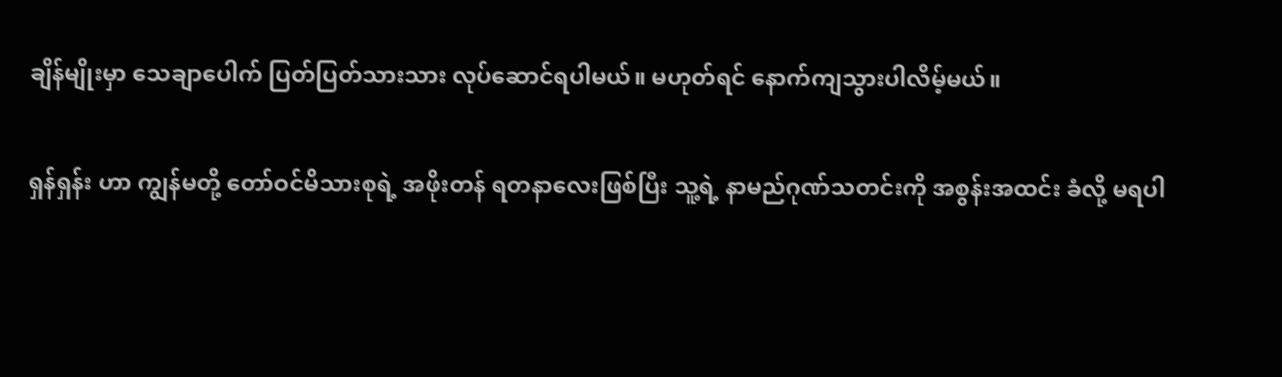ချိန်မျိုးမှာ သေချာပေါက် ပြတ်ပြတ်သားသား လုပ်ဆောင်ရပါမယ်။ မဟုတ်ရင် နောက်ကျသွားပါလိမ့်မယ်။

ရှန်ရှန်း ဟာ ကျွန်မတို့ တော်ဝင်မိသားစုရဲ့ အဖိုးတန် ရတနာလေးဖြစ်ပြီး သူ့ရဲ့ နာမည်ဂုဏ်သတင်းကို အစွန်းအထင်း ခံလို့ မရပါ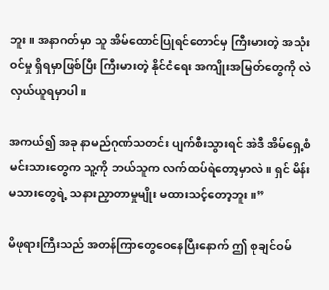ဘူး။ အနာဂတ်မှာ သူ အိမ်ထောင်ပြုရင်တောင်မှ ကြီးမားတဲ့ အသုံးဝင်မှု ရှိရမှာဖြစ်ပြီး ကြီးမားတဲ့ နိုင်ငံရေး အကျိုးအမြတ်တွေကို လဲလှယ်ယူရမှာပါ။

အကယ်၍ အခု နာမည်ဂုဏ်သတင်း ပျက်စီးသွားရင် အဲဒီ အိမ်ရှေ့စံမင်းသားတွေက သူ့ကို ဘယ်သူက လက်ထပ်ရဲတော့မှာလဲ။ ရှင် မိန်းမသားတွေရဲ့ သနားညှာတာမှုမျိုး မထားသင့်တော့ဘူး။”

မိဖုရားကြီးသည် အတန်ကြာတွေဝေနေပြီးနောက် ဤ စုချင်ဝမ်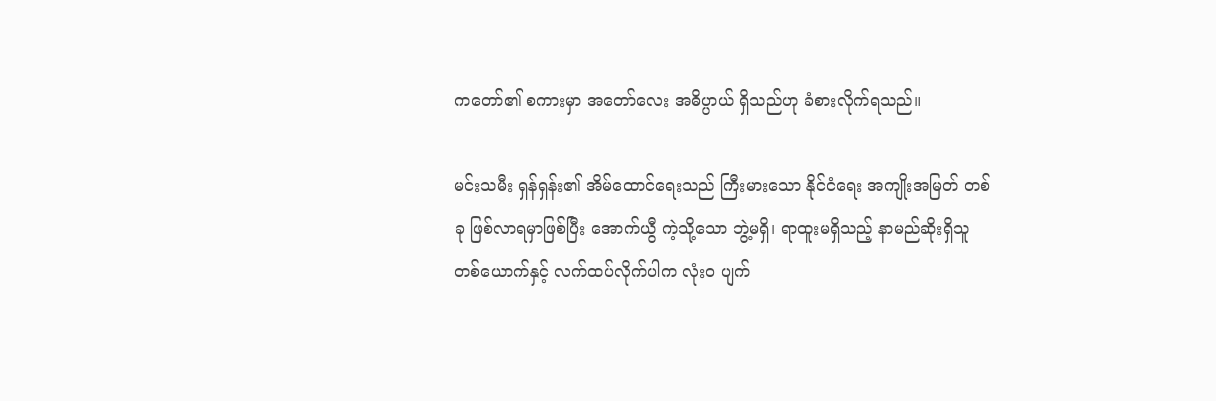ကတော်၏ စကားမှာ အတော်လေး အဓိပ္ပာယ် ရှိသည်ဟု ခံစားလိုက်ရသည်။

မင်းသမီး ရှန်ရှန်း၏ အိမ်ထောင်ရေးသည် ကြီးမားသော နိုင်ငံရေး အကျိုးအမြတ် တစ်ခု ဖြစ်လာရမှာဖြစ်ပြီး အောက်ယွီ ကဲ့သို့သော ဘွဲ့မရှိ၊ ရာထူးမရှိသည့် နာမည်ဆိုးရှိသူ တစ်ယောက်နှင့် လက်ထပ်လိုက်ပါက လုံးဝ ပျက်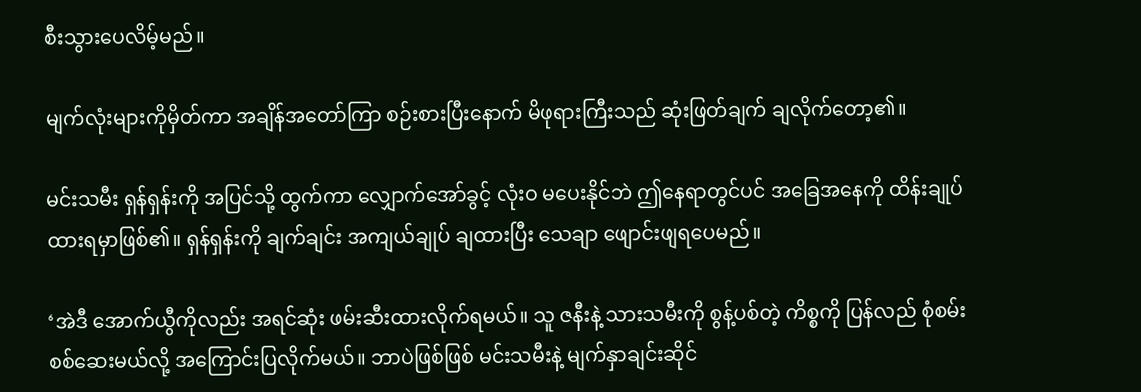စီးသွားပေလိမ့်မည်။

မျက်လုံးများကိုမှိတ်ကာ အချိန်အတော်ကြာ စဉ်းစားပြီးနောက် မိဖုရားကြီးသည် ဆုံးဖြတ်ချက် ချလိုက်တော့၏။

မင်းသမီး ရှန်ရှန်းကို အပြင်သို့ ထွက်ကာ လျှောက်အော်ခွင့် လုံးဝ မပေးနိုင်ဘဲ ဤနေရာတွင်ပင် အခြေအနေကို ထိန်းချုပ်ထားရမှာဖြစ်၏။ ရှန်ရှန်းကို ချက်ချင်း အကျယ်ချုပ် ချထားပြီး သေချာ ဖျောင်းဖျရပေမည်။

‘အဲဒီ အောက်ယွီကိုလည်း အရင်ဆုံး ဖမ်းဆီးထားလိုက်ရမယ်။ သူ ဇနီးနဲ့ သားသမီးကို စွန့်ပစ်တဲ့ ကိစ္စကို ပြန်လည် စုံစမ်းစစ်ဆေးမယ်လို့ အကြောင်းပြလိုက်မယ်။ ဘာပဲဖြစ်ဖြစ် မင်းသမီးနဲ့ မျက်နှာချင်းဆိုင်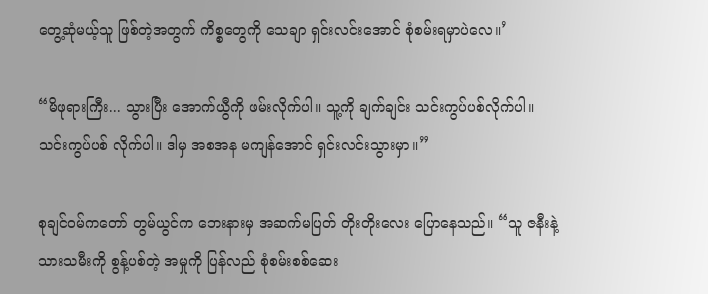တွေ့ဆုံမယ့်သူ ဖြစ်တဲ့အတွက် ကိစ္စတွေကို သေချာ ရှင်းလင်းအောင် စုံစမ်းရမှာပဲလေ။’

“မိဖုရားကြီး... သွားပြီး အောက်ယွီကို ဖမ်းလိုက်ပါ။ သူ့ကို ချက်ချင်း သင်းကွပ်ပစ်လိုက်ပါ။ သင်းကွပ်ပစ် လိုက်ပါ။ ဒါမှ အစအန မကျန်အောင် ရှင်းလင်းသွားမှာ။”

စုချင်ဝမ်ကတော် တွမ်ယွင်က ဘေးနားမှ အဆက်မပြတ် တိုးတိုးလေး ပြောနေသည်။ “သူ ဇနီးနဲ့ သားသမီးကို စွန့်ပစ်တဲ့ အမှုကို ပြန်လည် စုံစမ်းစစ်ဆေး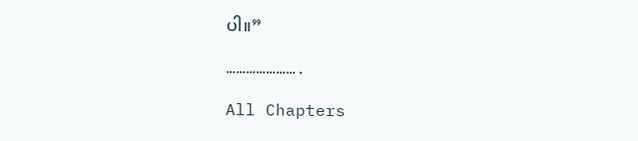ပါ။”

………………….

All Chapters